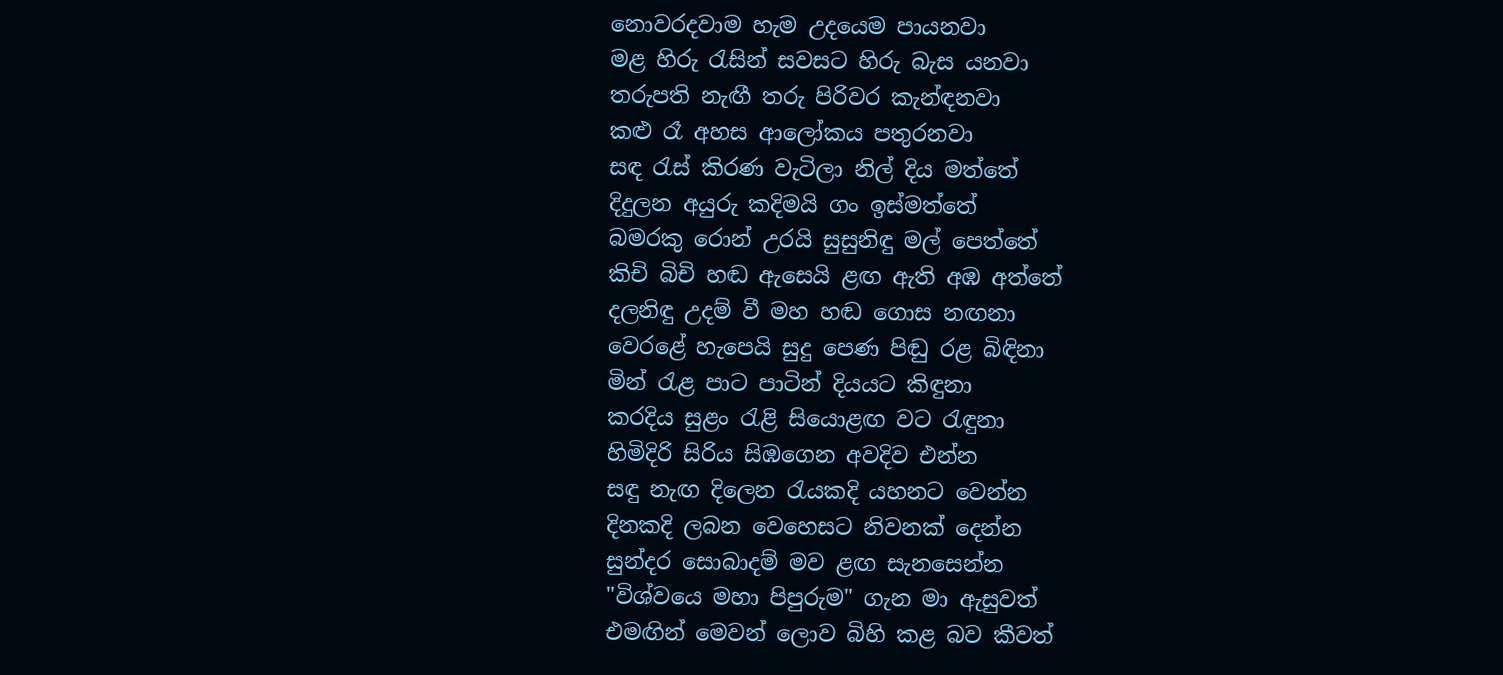නොවරදවාම හැම උදයෙම පායනවා
මළ හිරු රැසින් සවසට හිරු බැස යනවා
තරුපති නැඟී තරු පිරිවර කැන්ඳනවා
කළු රෑ අහස ආලෝකය පතුරනවා
සඳ රැස් කිරණ වැටිලා නිල් දිය මත්තේ
දිදුලන අයුරු කදිමයි ගං ඉස්මත්තේ
බමරකු රොන් උරයි සුසුනිඳු මල් පෙත්තේ
කිචි බිචි හඬ ඇසෙයි ළඟ ඇති අඹ අත්තේ
දලනිඳු උදම් වී මහ හඬ ගොස නඟනා
වෙරළේ හැපෙයි සුදු පෙණ පිඬු රළ බිඳිනා
මින් රැළ පාට පාටින් දියයට කිඳුනා
කරදිය සුළං රැළි සියොළඟ වට රැඳුනා
හිමිදිරි සිරිය සිඹගෙන අවදිව එන්න
සඳු නැඟ දිලෙන රැයකදි යහනට වෙන්න
දිනකදි ලබන වෙහෙසට නිවනක් දෙන්න
සුන්දර සොබාදම් මව ළඟ සැනසෙන්න
"විශ්වයෙ මහා පිපුරුම" ගැන මා ඇසුවත්
එමඟින් මෙවන් ලොව බිහි කළ බව කීවත්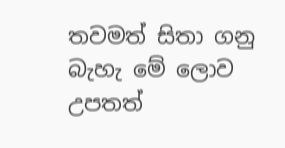තවමත් සිතා ගනු බැහැ මේ ලොව උපතත්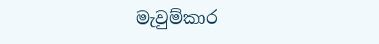මැවුම්කාර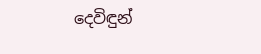දෙවිඳුන්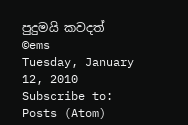පුදුමයි කවදත්
©ems
Tuesday, January 12, 2010
Subscribe to:
Posts (Atom)